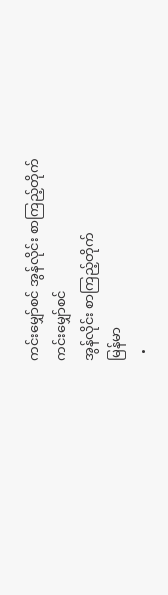ကင်းမျှော်စင် အွန်လိုင်း စာကြည့်တိုက်
ကင်းမျှော်စင်
အွန်လိုင်း စာကြည့်တိုက်
မြန်မာ
  •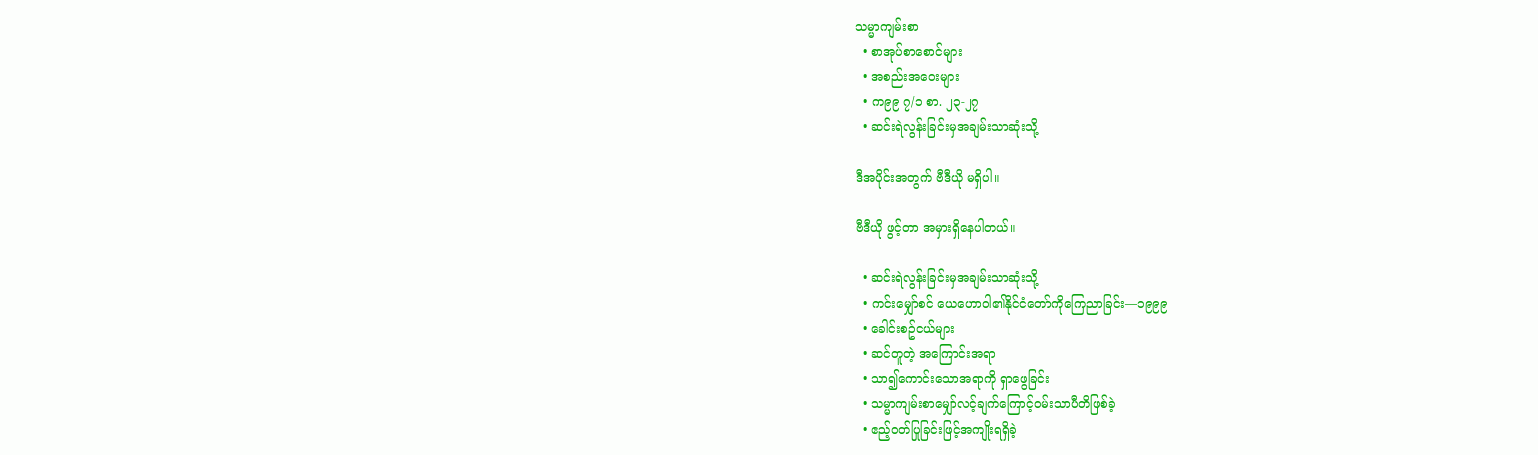သမ္မာကျမ်းစာ
  • စာအုပ်စာစောင်များ
  • အစည်းအဝေးများ
  • က၉၉ ၇/၁ စာ. ၂၃-၂၇
  • ဆင်းရဲလွန်းခြင်းမှအချမ်းသာဆုံးသို့

ဒီအပိုင်းအတွက် ဗီဒီယို မရှိပါ။

ဗီဒီယို ဖွင့်တာ အမှားရှိနေပါတယ်။

  • ဆင်းရဲလွန်းခြင်းမှအချမ်းသာဆုံးသို့
  • ကင်းမျှော်စင် ယေဟောဝါ၏နိုင်ငံတော်ကိုကြေညာခြင်း—၁၉၉၉
  • ခေါင်းစဥ်ငယ်များ
  • ဆင်တူတဲ့ အကြောင်းအရာ
  • သာ၍ကောင်းသောအရာကို ရှာဖွေခြင်း
  • သမ္မာကျမ်းစာမျှော်လင့်ချက်ကြောင့်ဝမ်းသာပီတိဖြစ်ခဲ့
  • ဧည့်ဝတ်ပြုခြင်းဖြင့်အကျိုးရရှိခဲ့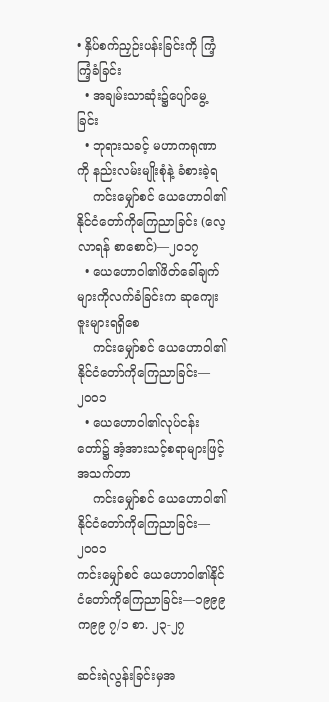• နှိပ်စက်ညှဉ်းပန်းခြင်းကို ကြံ့ကြံ့ခံခြင်း
  • အချမ်းသာဆုံး၌ပျော်မွေ့ခြင်း
  • ဘုရားသခင့် မဟာကရုဏာကို နည်းလမ်းမျိုးစုံနဲ့ ခံစားခဲ့ရ
    ကင်းမျှော်စင် ယေဟောဝါ၏နိုင်ငံတော်ကိုကြေညာခြင်း (လေ့လာရန် စာစောင်)—၂၀၁၇
  • ယေဟောဝါ၏ဖိတ်ခေါ်ချက်များကိုလက်ခံခြင်းက ဆုကျေးဇူးများရရှိစေ
    ကင်းမျှော်စင် ယေဟောဝါ၏နိုင်ငံတော်ကိုကြေညာခြင်း—၂၀၀၁
  • ယေဟောဝါ၏လုပ်ငန်းတော်၌ အံ့အားသင့်စရာများဖြင့် အသက်တာ
    ကင်းမျှော်စင် ယေဟောဝါ၏နိုင်ငံတော်ကိုကြေညာခြင်း—၂၀၀၁
ကင်းမျှော်စင် ယေဟောဝါ၏နိုင်ငံတော်ကိုကြေညာခြင်း—၁၉၉၉
က၉၉ ၇/၁ စာ. ၂၃-၂၇

ဆင်းရဲလွန်းခြင်းမှအ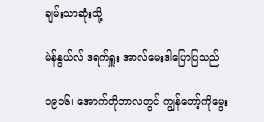ချမ်းသာဆုံးသို့

မဲန်နွယ်လ် ဒရက်ရှူး အာလ်မေးဒါပြောပြသည်

၁၉၁၆၊ အောက်တိုဘာလတွင် ကျွန်တော့်ကိုမွေး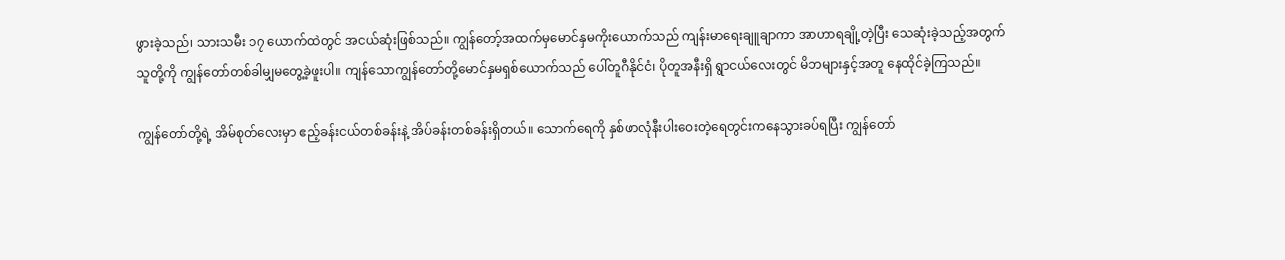ဖွားခဲ့သည်၊ သားသမီး ၁၇ ယောက်ထဲတွင် အငယ်ဆုံးဖြစ်သည်။ ကျွန်တော့်အထက်မှမောင်နှမကိုးယောက်သည် ကျန်းမာရေးချူချာကာ အာဟာရချို့တဲ့ပြီး သေဆုံးခဲ့သည့်အတွက် သူတို့ကို ကျွန်တော်တစ်ခါမျှမတွေ့ခဲ့ဖူးပါ။ ကျန်သောကျွန်တော်တို့မောင်နှမရှစ်ယောက်သည် ပေါ်တူဂီနိုင်ငံ၊ ပိုတူအနီးရှိ ရွာငယ်လေးတွင် မိဘများနှင့်အတူ နေထိုင်ခဲ့ကြသည်။

ကျွန်တော်တို့ရဲ့ အိမ်စုတ်လေးမှာ ဧည့်ခန်းငယ်တစ်ခန်းနဲ့ အိပ်ခန်းတစ်ခန်းရှိတယ်။ သောက်ရေကို နှစ်ဖာလုံနီးပါးဝေးတဲ့ရေတွင်းကနေသွားခပ်ရပြီး ကျွန်တော်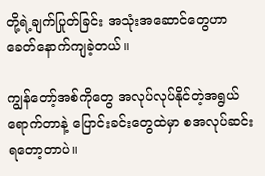တို့ရဲ့ချက်ပြုတ်ခြင်း အသုံးအဆောင်တွေဟာ ခေတ်နောက်ကျခဲ့တယ်။

ကျွန်တော့်အစ်ကိုတွေ အလုပ်လုပ်နိုင်တဲ့အရွယ်ရောက်တာနဲ့ ပြောင်းခင်းတွေထဲမှာ စအလုပ်ဆင်းရတော့တာပဲ။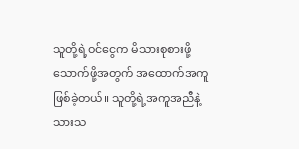သူတို့ရဲ့ဝင်ငွေက မိသားစုစားဖို့သောက်ဖို့အတွက် အထောက်အကူဖြစ်ခဲ့တယ်။ သူတို့ရဲ့အကူအညီနဲ့ သားသ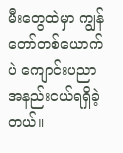မီးတွေထဲမှာ ကျွန်တော်တစ်ယောက်ပဲ ကျောင်းပညာအနည်းငယ်ရရှိခဲ့တယ်။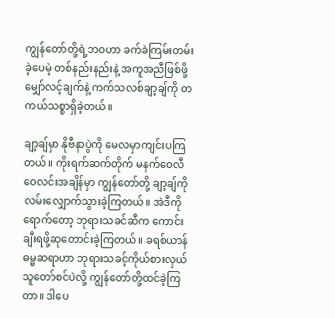ကျွန်တော်တို့ရဲ့ဘဝဟာ ခက်ခဲကြမ်းတမ်းခဲ့ပေမဲ့ တစ်နည်းနည်းနဲ့ အကူအညီဖြစ်ဖို့မျှော်လင့်ချက်နဲ့ ကက်သလစ်ချာ့ချ်ကို တကယ်သစ္စာရှိခဲ့တယ်။

ချာ့ချ်မှာ နိုဗီနာပွဲကို မေလမှာကျင်းပကြတယ်။ ကိုးရက်ဆက်တိုက် မနက်ဝေလီဝေလင်းအချိန်မှာ ကျွန်တော်တို့ ချာ့ချ်ကိုလမ်းလျှောက်သွားခဲ့ကြတယ်။ အဲဒီကိုရောက်တော့ ဘုရားသခင်ဆီက ကောင်းချီးရဖို့ဆုတောင်းခဲ့ကြတယ်။ ခရစ်ယာန်ဓမ္မဆရာဟာ ဘုရားသခင့်ကိုယ်စားလှယ် သူတော်စင်ပဲလို့ ကျွန်တော်တို့ထင်ခဲ့ကြတာ။ ဒါပေ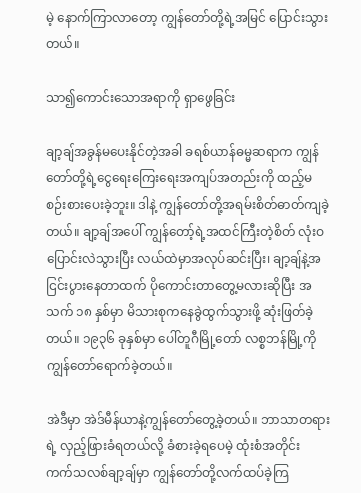မဲ့ နောက်ကြာလာတော့ ကျွန်တော်တို့ရဲ့အမြင် ပြောင်းသွားတယ်။

သာ၍ကောင်းသောအရာကို ရှာဖွေခြင်း

ချာ့ချ်အခွန်မပေးနိုင်တဲ့အခါ ခရစ်ယာန်ဓမ္မဆရာက ကျွန်တော်တို့ရဲ့ငွေရေးကြေးရေးအကျပ်အတည်းကို ထည့်မစဉ်းစားပေးခဲ့ဘူး။ ဒါနဲ့ ကျွန်တော်တို့အရမ်းစိတ်ဓာတ်ကျခဲ့တယ်။ ချာ့ချ်အပေါ် ကျွန်တော့်ရဲ့အထင်ကြီးတဲ့စိတ် လုံးဝပြောင်းလဲသွားပြီး လယ်ထဲမှာအလုပ်ဆင်းပြီး၊ ချာ့ချ်နဲ့အငြင်းပွားနေတာထက် ပိုကောင်းတာတွေ့မလားဆိုပြီး အသက် ၁၈ နှစ်မှာ မိသားစုကနေခွဲထွက်သွားဖို့ ဆုံးဖြတ်ခဲ့တယ်။ ၁၉၃၆ ခုနှစ်မှာ ပေါ်တူဂီမြို့တော် လစ္စဘန်မြို့ကို ကျွန်တော်ရောက်ခဲ့တယ်။

အဲဒီမှာ အဲဒ်မီန်ယာနဲ့ကျွန်တော်တွေ့ခဲ့တယ်။ ဘာသာတရားရဲ့ လှည့်ဖြားခံရတယ်လို့ ခံစားခဲ့ရပေမဲ့ ထုံးစံအတိုင်း ကက်သလစ်ချာ့ချ်မှာ ကျွန်တော်တို့လက်ထပ်ခဲ့ကြ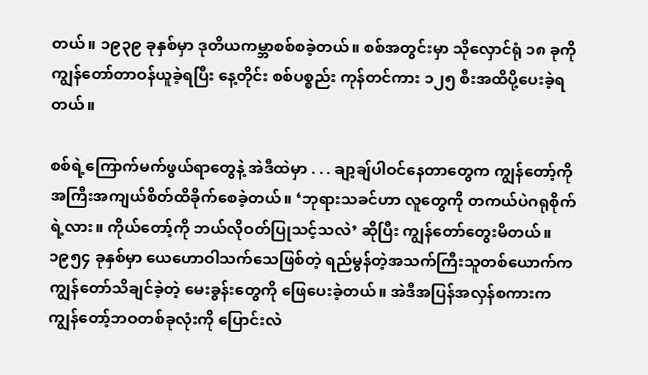တယ်။ ၁၉၃၉ ခုနှစ်မှာ ဒုတိယကမ္ဘာစစ်စခဲ့တယ်။ စစ်အတွင်းမှာ သိုလှောင်ရုံ ၁၈ ခုကို ကျွန်တော်တာဝန်ယူခဲ့ရပြီး နေ့တိုင်း စစ်ပစ္စည်း ကုန်တင်ကား ၁၂၅ စီးအထိပို့ပေးခဲ့ရတယ်။

စစ်ရဲ့ကြောက်မက်ဖွယ်ရာတွေနဲ့ အဲဒီထဲမှာ . . . ချာ့ချ်ပါဝင်နေတာတွေက ကျွန်တော့်ကို အကြီးအကျယ်စိတ်ထိခိုက်စေခဲ့တယ်။ ‘ဘုရားသခင်ဟာ လူတွေကို တကယ်ပဲဂရုစိုက်ရဲ့လား။ ကိုယ်တော့်ကို ဘယ်လိုဝတ်ပြုသင့်သလဲ’ ဆိုပြီး ကျွန်တော်တွေးမိတယ်။ ၁၉၅၄ ခုနှစ်မှာ ယေဟောဝါသက်သေဖြစ်တဲ့ ရည်မွန်တဲ့အသက်ကြီးသူတစ်ယောက်က ကျွန်တော်သိချင်ခဲ့တဲ့ မေးခွန်းတွေကို ဖြေပေးခဲ့တယ်။ အဲဒီအပြန်အလှန်စကားက ကျွန်တော့်ဘဝတစ်ခုလုံးကို ပြောင်းလဲ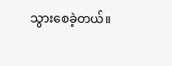သွားစေခဲ့တယ်။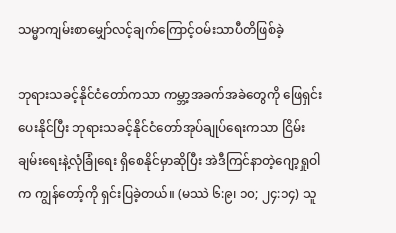သမ္မာကျမ်းစာမျှော်လင့်ချက်ကြောင့်ဝမ်းသာပီတိဖြစ်ခဲ့

ဘုရားသခင့်နိုင်ငံတော်ကသာ ကမ္ဘာ့အခက်အခဲတွေကို ဖြေရှင်းပေးနိုင်ပြီး ဘုရားသခင့်နိုင်ငံတော်အုပ်ချုပ်ရေးကသာ ငြိမ်းချမ်းရေးနဲ့လုံခြုံရေး ရှိစေနိုင်မှာဆိုပြီး အဲဒီကြင်နာတဲ့ဂျော့ရှုဝါက ကျွန်တော့်ကို ရှင်းပြခဲ့တယ်။ (မဿဲ ၆:၉၊ ၁၀; ၂၄:၁၄) သူ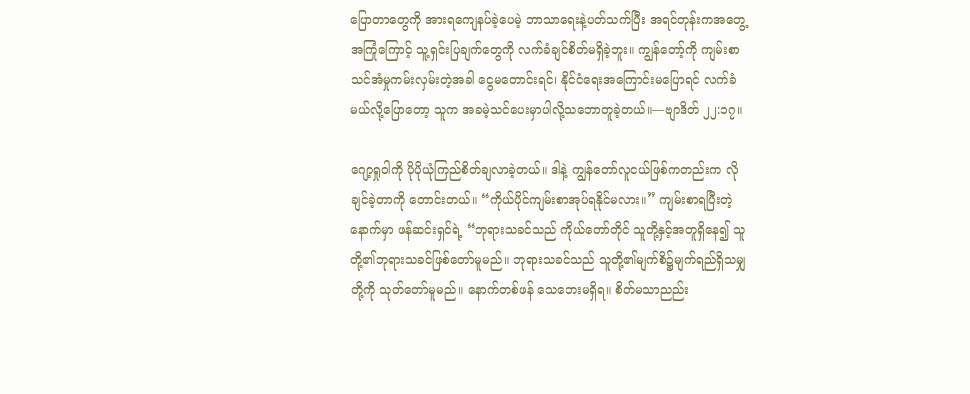ပြောတာတွေကို အားရကျေနပ်ခဲ့ပေမဲ့ ဘာသာရေးနဲ့ပတ်သက်ပြီး အရင်တုန်းကအတွေ့အကြုံကြောင့် သူ့ရှင်းပြချက်တွေကို လက်ခံချင်စိတ်မရှိခဲ့ဘူး။ ကျွန်တော့်ကို ကျမ်းစာသင်အံမှုကမ်းလှမ်းတဲ့အခါ ငွေမတောင်းရင်၊ နိုင်ငံရေးအကြောင်းမပြောရင် လက်ခံမယ်လို့ပြောတော့ သူက အခမဲ့သင်ပေးမှာပါလို့သဘောတူခဲ့တယ်။—ဗျာဒိတ် ၂၂:၁၇။

ဂျော့ရှုဝါကို ပိုပိုယုံကြည်စိတ်ချလာခဲ့တယ်။ ဒါနဲ့ ကျွန်တော်လူငယ်ဖြစ်ကတည်းက လိုချင်ခဲ့တာကို တောင်းတယ်။ “ကိုယ်ပိုင်ကျမ်းစာအုပ်ရနိုင်မလား။” ကျမ်းစာရပြီးတဲ့နောက်မှာ ဖန်ဆင်းရှင်ရဲ့ “ဘုရားသခင်သည် ကိုယ်တော်တိုင် သူတို့နှင့်အတူရှိနေ၍ သူတို့၏ဘုရားသခင်ဖြစ်တော်မူမည်။ ဘုရားသခင်သည် သူတို့၏မျက်စိ၌မျက်ရည်ရှိသမျှတို့ကို သုတ်တော်မူမည်။ နောက်တစ်ဖန် သေဘေးမရှိရ။ စိတ်မသာညည်း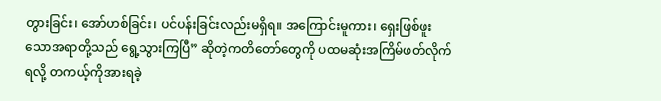တွားခြင်း၊ အော်ဟစ်ခြင်း၊ ပင်ပန်းခြင်းလည်းမရှိရ။ အကြောင်းမူကား၊ ရှေးဖြစ်ဖူးသောအရာတို့သည် ရွေ့သွားကြပြီ” ဆိုတဲ့ကတိတော်တွေကို ပထမဆုံးအကြိမ်ဖတ်လိုက်ရလို့ တကယ့်ကိုအားရခဲ့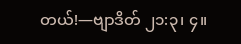တယ်!—ဗျာဒိတ် ၂၁:၃၊ ၄။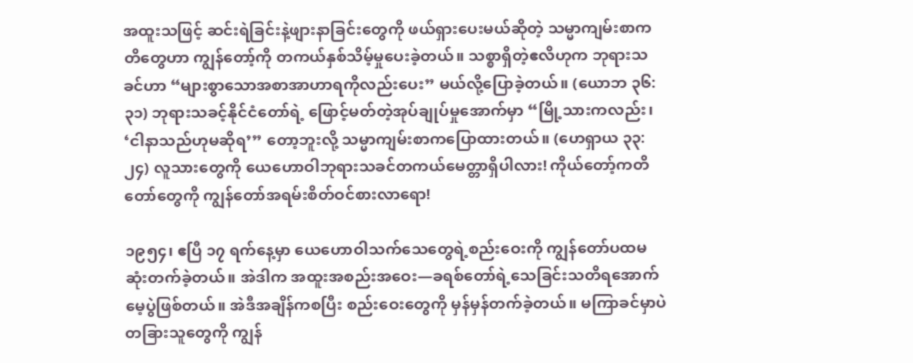အထူးသဖြင့် ဆင်းရဲခြင်းနဲ့ဖျားနာခြင်းတွေကို ဖယ်ရှားပေးမယ်ဆိုတဲ့ သမ္မာကျမ်းစာကတိတွေဟာ ကျွန်တော့်ကို တကယ်နှစ်သိမ့်မှုပေးခဲ့တယ်။ သစ္စာရှိတဲ့ဧလိဟုက ဘုရားသခင်ဟာ “များစွာသောအစာအာဟာရကိုလည်းပေး” မယ်လို့ပြောခဲ့တယ်။ (ယောဘ ၃၆:၃၁) ဘုရားသခင့်နိုင်ငံတော်ရဲ့ ဖြောင့်မတ်တဲ့အုပ်ချုပ်မှုအောက်မှာ “မြို့သားကလည်း၊ ‘ငါနာသည်ဟုမဆိုရ’” တော့ဘူးလို့ သမ္မာကျမ်းစာကပြောထားတယ်။ (ဟေရှာယ ၃၃:၂၄) လူသားတွေကို ယေဟောဝါဘုရားသခင်တကယ်မေတ္တာရှိပါလား! ကိုယ်တော့်ကတိတော်တွေကို ကျွန်တော်အရမ်းစိတ်ဝင်စားလာရော!

၁၉၅၄၊ ဧပြီ ၁၇ ရက်နေ့မှာ ယေဟောဝါသက်သေတွေရဲ့စည်းဝေးကို ကျွန်တော်ပထမဆုံးတက်ခဲ့တယ်။ အဲဒါက အထူးအစည်းအဝေး—ခရစ်တော်ရဲ့သေခြင်းသတိရအောက်မေ့ပွဲဖြစ်တယ်။ အဲဒီအချိန်ကစပြီး စည်းဝေးတွေကို မှန်မှန်တက်ခဲ့တယ်။ မကြာခင်မှာပဲ တခြားသူတွေကို ကျွန်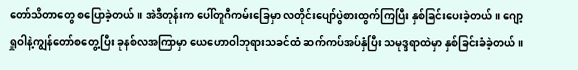တော်သိတာတွေ စပြောခဲ့တယ်။ အဲဒီတုန်းက ပေါ်တူဂီကမ်းခြေမှာ လတိုင်းပျော်ပွဲစားထွက်ကြပြီး နှစ်ခြင်းပေးခဲ့တယ်။ ဂျော့ရှုဝါနဲ့ကျွန်တော်စတွေ့ပြီး ခုနစ်လအကြာမှာ ယေဟောဝါဘုရားသခင်ထံ ဆက်ကပ်အပ်နှံပြီး သမုဒ္ဒရာထဲမှာ နှစ်ခြင်းခံခဲ့တယ်။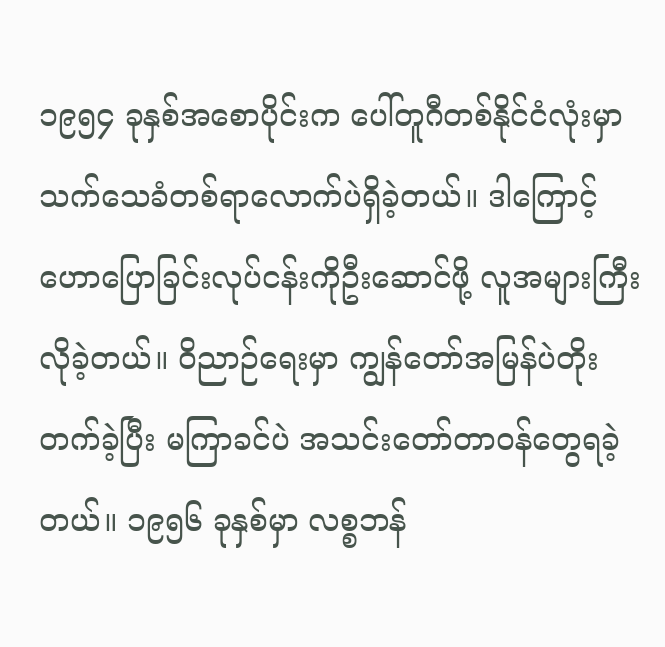၁၉၅၄ ခုနှစ်အစောပိုင်းက ပေါ်တူဂီတစ်နိုင်ငံလုံးမှာ သက်သေခံတစ်ရာလောက်ပဲရှိခဲ့တယ်။ ဒါကြောင့် ဟောပြောခြင်းလုပ်ငန်းကိုဦးဆောင်ဖို့ လူအများကြီးလိုခဲ့တယ်။ ဝိညာဉ်ရေးမှာ ကျွန်တော်အမြန်ပဲတိုးတက်ခဲ့ပြီး မကြာခင်ပဲ အသင်းတော်တာဝန်တွေရခဲ့တယ်။ ၁၉၅၆ ခုနှစ်မှာ လစ္စဘန်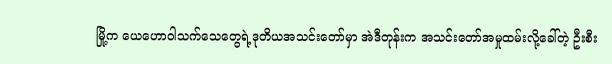မြို့က ယေဟောဝါသက်သေတွေရဲ့ဒုတိယအသင်းတော်မှာ အဲဒီတုန်းက အသင်းတော်အမှုထမ်းလို့ခေါ်တဲ့ ဦးစီး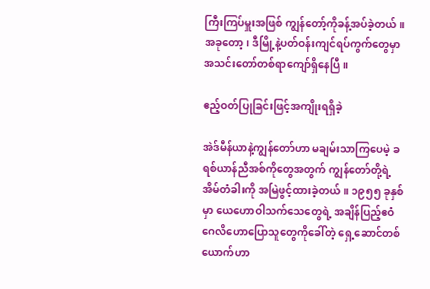ကြီးကြပ်မှူးအဖြစ် ကျွန်တော့်ကိုခန့်အပ်ခဲ့တယ်။ အခုတော့၊ ဒီမြို့နဲ့ပတ်ဝန်းကျင်ရပ်ကွက်တွေမှာ အသင်းတော်တစ်ရာကျော်ရှိနေပြီ။

ဧည့်ဝတ်ပြုခြင်းဖြင့်အကျိုးရရှိခဲ့

အဲဒ်မီန်ယာနဲ့ကျွန်တော်ဟာ မချမ်းသာကြပေမဲ့ ခရစ်ယာန်ညီအစ်ကိုတွေအတွက် ကျွန်တော်တို့ရဲ့အိမ်တံခါးကို အမြဲဖွင့်ထားခဲ့တယ်။ ၁၉၅၅ ခုနှစ်မှာ ယေဟောဝါသက်သေတွေရဲ့ အချိန်ပြည့်ဧဝံဂေလိဟောပြောသူတွေကိုခေါ်တဲ့ ရှေ့ဆောင်တစ်ယောက်ဟာ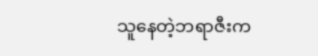သူနေတဲ့ဘရာဇီးက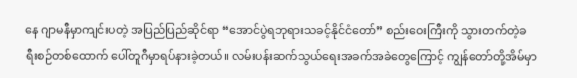နေ ဂျာမနီမှာကျင်းပတဲ့ အပြည်ပြည်ဆိုင်ရာ “အောင်ပွဲရဘုရားသခင့်နိုင်ငံတော်” စည်းဝေးကြီးကို သွားတက်တဲ့ခရီးစဉ်တစ်ထောက် ပေါ်တူဂီမှာရပ်နားခဲ့တယ်။ လမ်းပန်းဆက်သွယ်ရေးအခက်အခဲတွေကြောင့် ကျွန်တော်တို့အိမ်မှာ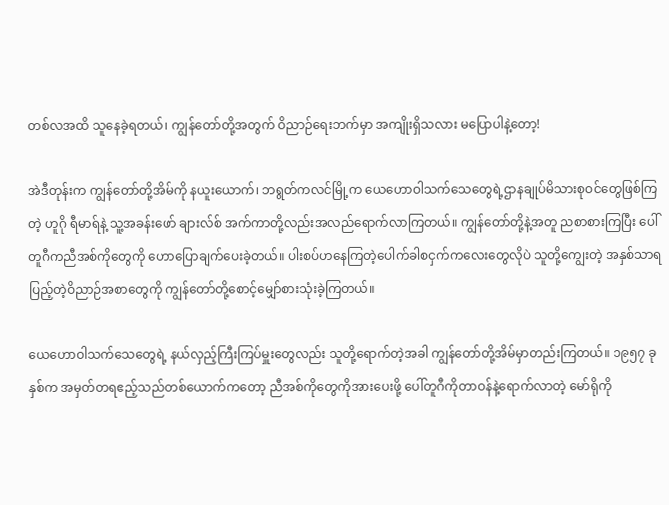တစ်လအထိ သူနေခဲ့ရတယ်၊ ကျွန်တော်တို့အတွက် ဝိညာဉ်ရေးဘက်မှာ အကျိုးရှိသလား မပြောပါနဲ့တော့!

အဲဒီတုန်းက ကျွန်တော်တို့အိမ်ကို နယူးယောက်၊ ဘရွတ်ကလင်မြို့က ယေဟောဝါသက်သေတွေရဲ့ဌာနချုပ်မိသားစုဝင်တွေဖြစ်ကြတဲ့ ဟူဂို ရီမာရ်နဲ့ သူ့အခန်းဖော် ချားလ်စ် အက်ကာတို့လည်းအလည်ရောက်လာကြတယ်။ ကျွန်တော်တို့နဲ့အတူ ညစာစားကြပြီး ပေါ်တူဂီကညီအစ်ကိုတွေကို ဟောပြောချက်ပေးခဲ့တယ်။ ပါးစပ်ဟနေကြတဲ့ပေါက်ခါစငှက်ကလေးတွေလိုပဲ သူတို့ကျွေးတဲ့ အနှစ်သာရပြည့်တဲ့ဝိညာဉ်အစာတွေကို ကျွန်တော်တို့စောင့်မျှော်စားသုံးခဲ့ကြတယ်။

ယေဟောဝါသက်သေတွေရဲ့ နယ်လှည့်ကြီးကြပ်မှူးတွေလည်း သူတို့ရောက်တဲ့အခါ ကျွန်တော်တို့အိမ်မှာတည်းကြတယ်။ ၁၉၅၇ ခုနှစ်က အမှတ်တရဧည့်သည်တစ်ယောက်ကတော့ ညီအစ်ကိုတွေကိုအားပေးဖို့ ပေါ်တူဂီကိုတာဝန်နဲ့ရောက်လာတဲ့ မော်ရိုကို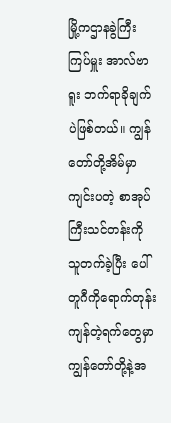မြို့ကဌာနခွဲကြီးကြပ်မှူး အာလ်ဗာရူး ဘက်ရာခိုချက်ပဲဖြစ်တယ်။ ကျွန်တော်တို့အိမ်မှာကျင်းပတဲ့ စာအုပ်ကြီးသင်တန်းကို သူတက်ခဲ့ပြီး ပေါ်တူဂီကိုရောက်တုန်း ကျန်တဲ့ရက်တွေမှာ ကျွန်တော်တို့နဲ့အ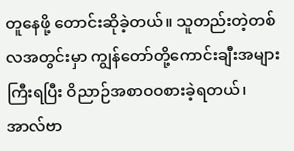တူနေဖို့ တောင်းဆိုခဲ့တယ်။ သူတည်းတဲ့တစ်လအတွင်းမှာ ကျွန်တော်တို့ကောင်းချီးအများကြီးရပြီး ဝိညာဉ်အစာဝဝစားခဲ့ရတယ်၊ အာလ်ဗာ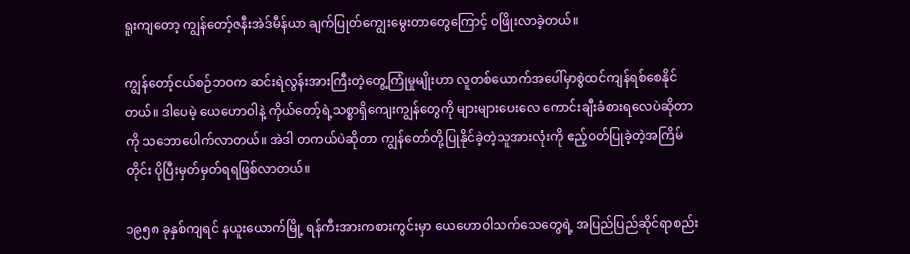ရူးကျတော့ ကျွန်တော့်ဇနီးအဲဒ်မီန်ယာ ချက်ပြုတ်ကျွေးမွေးတာတွေကြောင့် ဝဖြိုးလာခဲ့တယ်။

ကျွန်တော့်ငယ်စဉ်ဘဝက ဆင်းရဲလွန်းအားကြီးတဲ့တွေ့ကြုံမှုမျိုးဟာ လူတစ်ယောက်အပေါ်မှာစွဲထင်ကျန်ရစ်စေနိုင်တယ်။ ဒါပေမဲ့ ယေဟောဝါနဲ့ ကိုယ်တော့်ရဲ့သစ္စာရှိကျေးကျွန်တွေကို များများပေးလေ ကောင်းချီးခံစားရလေပဲဆိုတာကို သဘောပေါက်လာတယ်။ အဲဒါ တကယ်ပဲဆိုတာ ကျွန်တော်တို့ပြုနိုင်ခဲ့တဲ့သူအားလုံးကို ဧည့်ဝတ်ပြုခဲ့တဲ့အကြိမ်တိုင်း ပိုပြီးမှတ်မှတ်ရရဖြစ်လာတယ်။

၁၉၅၈ ခုနှစ်ကျရင် နယူးယောက်မြို့ ရန်ကီးအားကစားကွင်းမှာ ယေဟောဝါသက်သေတွေရဲ့ အပြည်ပြည်ဆိုင်ရာစည်း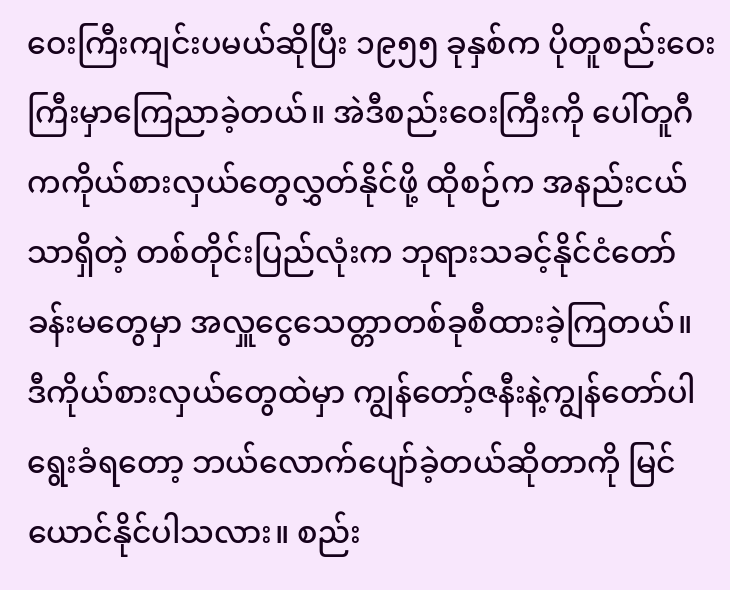ဝေးကြီးကျင်းပမယ်ဆိုပြီး ၁၉၅၅ ခုနှစ်က ပိုတူစည်းဝေးကြီးမှာကြေညာခဲ့တယ်။ အဲဒီစည်းဝေးကြီးကို ပေါ်တူဂီကကိုယ်စားလှယ်တွေလွှတ်နိုင်ဖို့ ထိုစဉ်က အနည်းငယ်သာရှိတဲ့ တစ်တိုင်းပြည်လုံးက ဘုရားသခင့်နိုင်ငံတော်ခန်းမတွေမှာ အလှူငွေသေတ္တာတစ်ခုစီထားခဲ့ကြတယ်။ ဒီကိုယ်စားလှယ်တွေထဲမှာ ကျွန်တော့်ဇနီးနဲ့ကျွန်တော်ပါ ရွေးခံရတော့ ဘယ်လောက်ပျော်ခဲ့တယ်ဆိုတာကို မြင်ယောင်နိုင်ပါသလား။ စည်း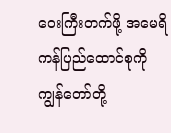ဝေးကြီးတက်ဖို့ အမေရိကန်ပြည်ထောင်စုကို ကျွန်တော်တို့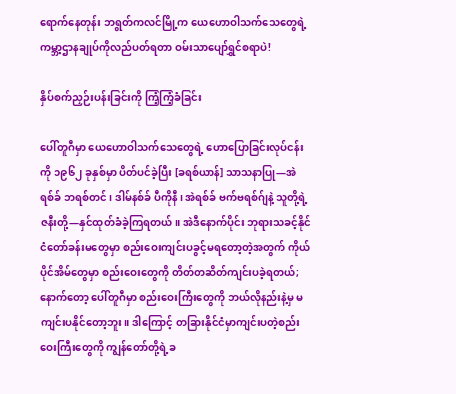ရောက်နေတုန်း ဘရွတ်ကလင်မြို့က ယေဟောဝါသက်သေတွေရဲ့ ကမ္ဘာ့ဌာနချုပ်ကိုလည်ပတ်ရတာ ဝမ်းသာပျော်ရွှင်စရာပဲ!

နှိပ်စက်ညှဉ်းပန်းခြင်းကို ကြံ့ကြံ့ခံခြင်း

ပေါ်တူဂီမှာ ယေဟောဝါသက်သေတွေရဲ့ ဟောပြောခြင်းလုပ်ငန်းကို ၁၉၆၂ ခုနှစ်မှာ ပိတ်ပင်ခဲ့ပြီး [ခရစ်ယာန်] သာသနာပြု—အဲရစ်ခ် ဘရစ်တင်၊ ဒါမ်နစ်ခ် ပီကိုနီ၊ အဲရစ်ခ် ဗက်ဗရစ်ဂ်ျနဲ့ သူတို့ရဲ့ဇနီးတို့—နှင်ထုတ်ခံခဲ့ကြရတယ်။ အဲဒီနောက်ပိုင်း ဘုရားသခင့်နိုင်ငံတော်ခန်းမတွေမှာ စည်းဝေးကျင်းပခွင့်မရတော့တဲ့အတွက် ကိုယ်ပိုင်အိမ်တွေမှာ စည်းဝေးတွေကို တိတ်တဆိတ်ကျင်းပခဲ့ရတယ်; နောက်တော့ ပေါ်တူဂီမှာ စည်းဝေးကြီးတွေကို ဘယ်လိုနည်းနဲ့မှ မကျင်းပနိုင်တော့ဘူး။ ဒါကြောင့် တခြားနိုင်ငံမှာကျင်းပတဲ့စည်းဝေးကြီးတွေကို ကျွန်တော်တို့ရဲ့ခ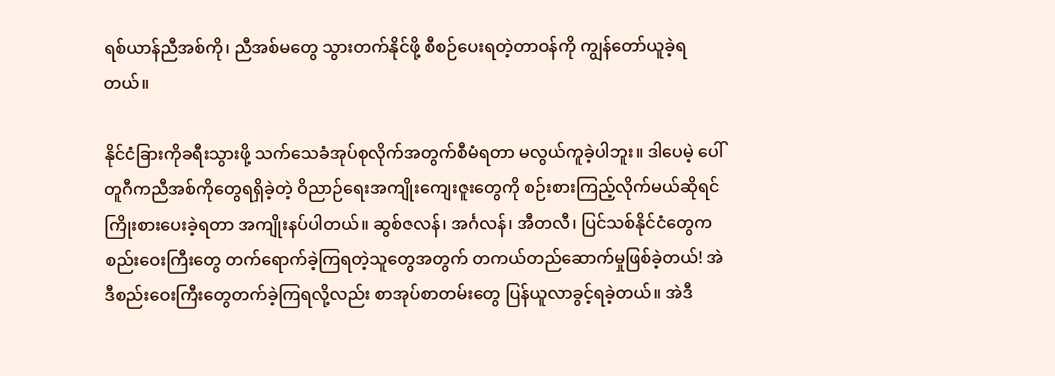ရစ်ယာန်ညီအစ်ကို၊ ညီအစ်မတွေ သွားတက်နိုင်ဖို့ စီစဉ်ပေးရတဲ့တာဝန်ကို ကျွန်တော်ယူခဲ့ရတယ်။

နိုင်ငံခြားကိုခရီးသွားဖို့ သက်သေခံအုပ်စုလိုက်အတွက်စီမံရတာ မလွယ်ကူခဲ့ပါဘူး။ ဒါပေမဲ့ ပေါ်တူဂီကညီအစ်ကိုတွေရရှိခဲ့တဲ့ ဝိညာဉ်ရေးအကျိုးကျေးဇူးတွေကို စဉ်းစားကြည့်လိုက်မယ်ဆိုရင် ကြိုးစားပေးခဲ့ရတာ အကျိုးနပ်ပါတယ်။ ဆွစ်ဇလန်၊ အင်္ဂလန်၊ အီတလီ၊ ပြင်သစ်နိုင်ငံတွေက စည်းဝေးကြီးတွေ တက်ရောက်ခဲ့ကြရတဲ့သူတွေအတွက် တကယ်တည်ဆောက်မှုဖြစ်ခဲ့တယ်! အဲဒီစည်းဝေးကြီးတွေတက်ခဲ့ကြရလို့လည်း စာအုပ်စာတမ်းတွေ ပြန်ယူလာခွင့်ရခဲ့တယ်။ အဲဒီ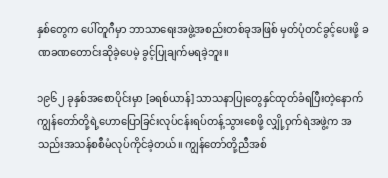နှစ်တွေက ပေါ်တူဂီမှာ ဘာသာရေးအဖွဲ့အစည်းတစ်ခုအဖြစ် မှတ်ပုံတင်ခွင့်ပေးဖို့ ခဏခဏတောင်းဆိုခဲ့ပေမဲ့ ခွင့်ပြုချက်မရခဲ့ဘူး။

၁၉၆၂ ခုနှစ်အစောပိုင်းမှာ [ခရစ်ယာန်] သာသနာပြုတွေနှင်ထုတ်ခံရပြီးတဲ့နောက် ကျွန်တော်တို့ရဲ့ဟောပြောခြင်းလုပ်ငန်းရပ်တန့်သွားစေဖို့ လျှို့ဝှက်ရဲအဖွဲ့က အသည်းအသန်စစီမံလုပ်ကိုင်ခဲ့တယ်။ ကျွန်တော်တို့ညီအစ်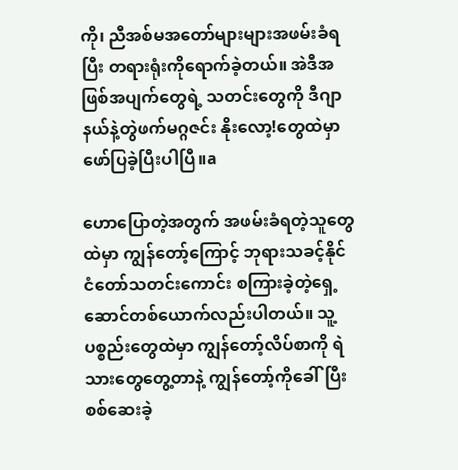ကို၊ ညီအစ်မအတော်များများအဖမ်းခံရပြီး တရားရုံးကိုရောက်ခဲ့တယ်။ အဲဒီအဖြစ်အပျက်တွေရဲ့ သတင်းတွေကို ဒီဂျာနယ်နဲ့တွဲဖက်မဂ္ဂဇင်း နိုးလော့!တွေထဲမှာ ဖော်ပြခဲ့ပြီးပါပြီ။a

ဟောပြောတဲ့အတွက် အဖမ်းခံရတဲ့သူတွေထဲမှာ ကျွန်တော့်ကြောင့် ဘုရားသခင့်နိုင်ငံတော်သတင်းကောင်း စကြားခဲ့တဲ့ရှေ့ဆောင်တစ်ယောက်လည်းပါတယ်။ သူ့ပစ္စည်းတွေထဲမှာ ကျွန်တော့်လိပ်စာကို ရဲသားတွေတွေ့တာနဲ့ ကျွန်တော့်ကိုခေါ်ပြီး စစ်ဆေးခဲ့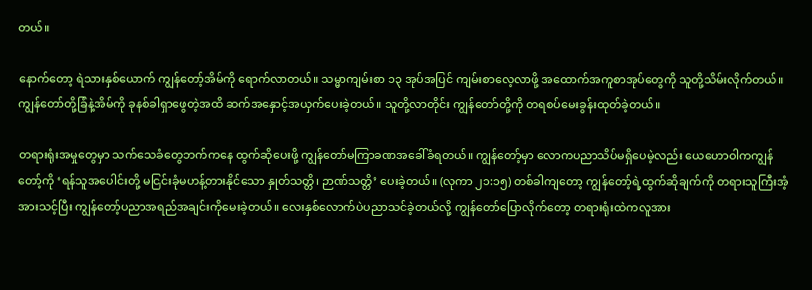တယ်။

နောက်တော့ ရဲသားနှစ်ယောက် ကျွန်တော့်အိမ်ကို ရောက်လာတယ်။ သမ္မာကျမ်းစာ ၁၃ အုပ်အပြင် ကျမ်းစာလေ့လာဖို့ အထောက်အကူစာအုပ်တွေကို သူတို့သိမ်းလိုက်တယ်။ ကျွန်တော်တို့ခြံနဲ့အိမ်ကို ခုနစ်ခါရှာဖွေတဲ့အထိ ဆက်အနှောင့်အယှက်ပေးခဲ့တယ်။ သူတို့လာတိုင်း ကျွန်တော်တို့ကို တရစပ်မေးခွန်းထုတ်ခဲ့တယ်။

တရားရုံးအမှုတွေမှာ သက်သေခံတွေဘက်ကနေ ထွက်ဆိုပေးဖို့ ကျွန်တော်မကြာခဏအခေါ်ခံရတယ်။ ကျွန်တော့်မှာ လောကပညာသိပ်မရှိပေမဲ့လည်း ယေဟောဝါကကျွန်တော့်ကို ‘ရန်သူအပေါင်းတို့ မငြင်းခုံမဟန့်တားနိုင်သော နှုတ်သတ္တိ၊ ဉာဏ်သတ္တိ’ ပေးခဲ့တယ်။ (လုကာ ၂၁:၁၅) တစ်ခါကျတော့ ကျွန်တော့်ရဲ့ထွက်ဆိုချက်ကို တရားသူကြီးအံ့အားသင့်ပြီး ကျွန်တော့်ပညာအရည်အချင်းကိုမေးခဲ့တယ်။ လေးနှစ်လောက်ပဲပညာသင်ခဲ့တယ်လို့ ကျွန်တော်ပြောလိုက်တော့ တရားရုံးထဲကလူအား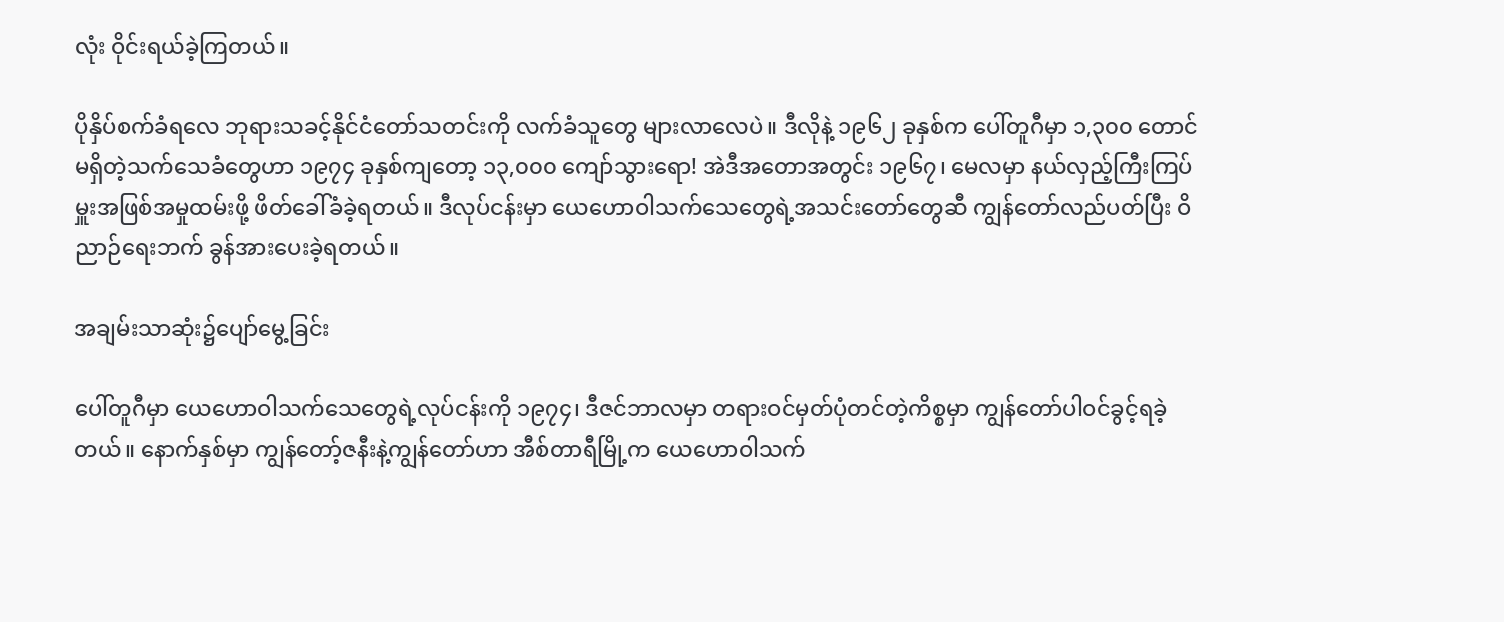လုံး ဝိုင်းရယ်ခဲ့ကြတယ်။

ပိုနှိပ်စက်ခံရလေ ဘုရားသခင့်နိုင်ငံတော်သတင်းကို လက်ခံသူတွေ များလာလေပဲ။ ဒီလိုနဲ့ ၁၉၆၂ ခုနှစ်က ပေါ်တူဂီမှာ ၁,၃၀၀ တောင်မရှိတဲ့သက်သေခံတွေဟာ ၁၉၇၄ ခုနှစ်ကျတော့ ၁၃,၀၀၀ ကျော်သွားရော! အဲဒီအတောအတွင်း ၁၉၆၇၊ မေလမှာ နယ်လှည့်ကြီးကြပ်မှူးအဖြစ်အမှုထမ်းဖို့ ဖိတ်ခေါ်ခံခဲ့ရတယ်။ ဒီလုပ်ငန်းမှာ ယေဟောဝါသက်သေတွေရဲ့အသင်းတော်တွေဆီ ကျွန်တော်လည်ပတ်ပြီး ဝိညာဉ်ရေးဘက် ခွန်အားပေးခဲ့ရတယ်။

အချမ်းသာဆုံး၌ပျော်မွေ့ခြင်း

ပေါ်တူဂီမှာ ယေဟောဝါသက်သေတွေရဲ့လုပ်ငန်းကို ၁၉၇၄၊ ဒီဇင်ဘာလမှာ တရားဝင်မှတ်ပုံတင်တဲ့ကိစ္စမှာ ကျွန်တော်ပါဝင်ခွင့်ရခဲ့တယ်။ နောက်နှစ်မှာ ကျွန်တော့်ဇနီးနဲ့ကျွန်တော်ဟာ အီစ်တာရီမြို့က ယေဟောဝါသက်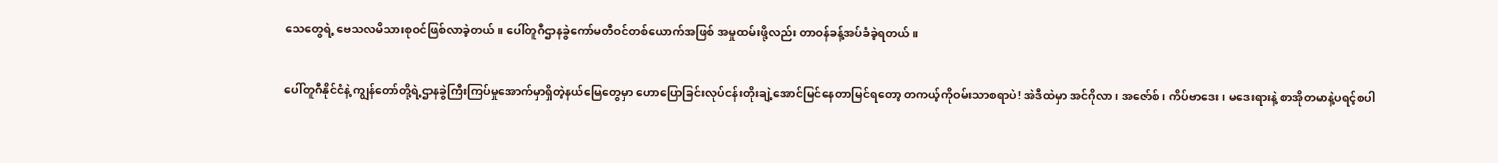သေတွေရဲ့ ဗေသလမိသားစုဝင်ဖြစ်လာခဲ့တယ်။ ပေါ်တူဂီဌာနခွဲကော်မတီဝင်တစ်ယောက်အဖြစ် အမှုထမ်းဖို့လည်း တာဝန်ခန့်အပ်ခံခဲ့ရတယ်။

ပေါ်တူဂီနိုင်ငံနဲ့ ကျွန်တော်တို့ရဲ့ဌာနခွဲကြီးကြပ်မှုအောက်မှာရှိတဲ့နယ်မြေတွေမှာ ဟောပြောခြင်းလုပ်ငန်းတိုးချဲ့အောင်မြင်နေတာမြင်ရတော့ တကယ့်ကိုဝမ်းသာစရာပဲ! အဲဒီထဲမှာ အင်ဂိုလာ၊ အဇော်စ်၊ ကိပ်ဗာဒေး၊ မဒေးရားနဲ့ စာအိုတမာနဲ့ပရင့်စပါ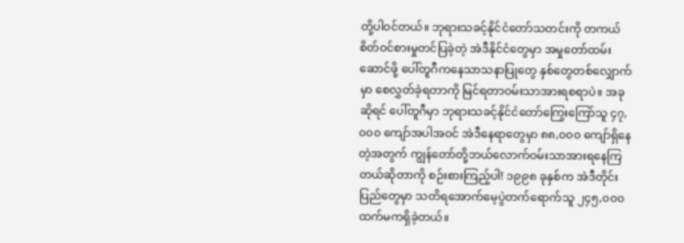တို့ပါဝင်တယ်။ ဘုရားသခင့်နိုင်ငံတော်သတင်းကို တကယ်စိတ်ဝင်စားမှုတင်ပြခဲ့တဲ့ အဲဒီနိုင်ငံတွေမှာ အမှုတော်ထမ်းဆောင်ဖို့ ပေါ်တူဂီကနေသာသနာပြုတွေ နှစ်တွေတစ်လျှောက်မှာ စေလွှတ်ခဲ့ရတာကို မြင်ရတာဝမ်းသာအားရစရာပဲ။ အခုဆိုရင် ပေါ်တူဂီမှာ ဘုရားသခင့်နိုင်ငံတော်ကြွေးကြော်သူ ၄၇,၀၀၀ ကျော်အပါအဝင် အဲဒီနေရာတွေမှာ ၈၈,၀၀၀ ကျော်ရှိနေတဲ့အတွက် ကျွန်တော်တို့ဘယ်လောက်ဝမ်းသာအားရနေကြတယ်ဆိုတာကို စဉ်းစားကြည့်ပါ! ၁၉၉၈ ခုနှစ်က အဲဒီတိုင်းပြည်တွေမှာ သတိရအောက်မေ့ပွဲတက်ရောက်သူ ၂၄၅,၀၀၀ ထက်မကရှိခဲ့တယ်။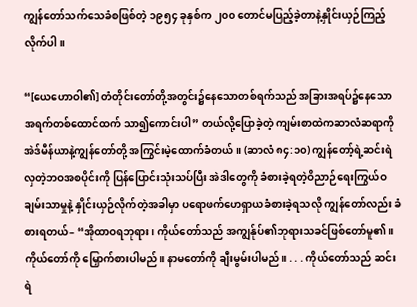ကျွန်တော်သက်သေခံစဖြစ်တဲ့ ၁၉၅၄ ခုနှစ်က ၂၀၀ တောင်မပြည့်ခဲ့တာနဲ့နှိုင်းယှဉ်ကြည့်လိုက်ပါ။

“[ယေဟောဝါ၏] တံတိုင်းတော်တို့အတွင်း၌နေသောတစ်ရက်သည် အခြားအရပ်၌နေသော အရက်တစ်ထောင်ထက် သာ၍ကောင်းပါ” တယ်လို့ပြောခဲ့တဲ့ ကျမ်းစာထဲကဆာလံဆရာကို အဲဒ်မီန်ယာနဲ့ကျွန်တော်တို့ အကြွင်းမဲ့ထောက်ခံတယ်။ (ဆာလံ ၈၄:၁၀) ကျွန်တော့်ရဲ့ဆင်းရဲလှတဲ့ဘဝအစပိုင်းကို ပြန်ပြောင်းသုံးသပ်ပြီး အဲဒါတွေကို ခံစားခဲ့ရတဲ့ဝိညာဉ်ရေးကြွယ်ဝချမ်းသာမှုနဲ့ နှိုင်းယှဉ်လိုက်တဲ့အခါမှာ ပရောဖက်ဟေရှာယခံစားခဲ့ရသလို ကျွန်တော်လည်း ခံစားရတယ်– “အိုထာဝရဘုရား၊ ကိုယ်တော်သည် အကျွန်ုပ်၏ဘုရားသခင်ဖြစ်တော်မူ၏။ ကိုယ်တော်ကို မြှောက်စားပါမည်။ နာမတော်ကို ချီးမွမ်းပါမည်။ . . . ကိုယ်တော်သည် ဆင်းရဲ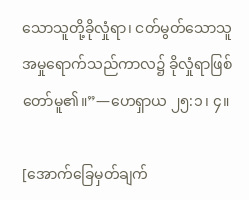သောသူတို့ခိုလှုံရာ၊ ငတ်မွတ်သောသူ အမှုရောက်သည်ကာလ၌ ခိုလှုံရာဖြစ်တော်မူ၏။”—ဟေရှာယ ၂၅:၁၊ ၄။

[အောက်ခြေမှတ်ချက်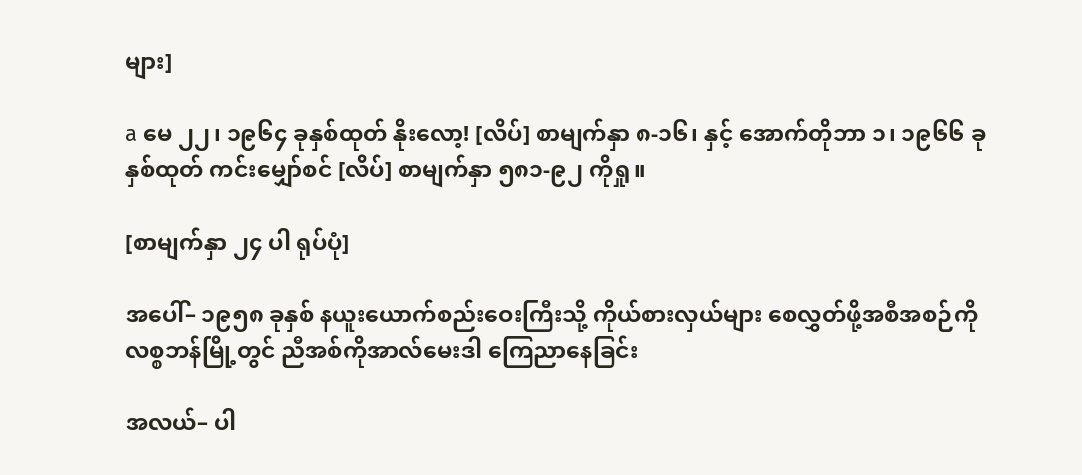များ]

a မေ ၂၂၊ ၁၉၆၄ ခုနှစ်ထုတ် နိုးလော့! [လိပ်] စာမျက်နှာ ၈-၁၆၊ နှင့် အောက်တိုဘာ ၁၊ ၁၉၆၆ ခုနှစ်ထုတ် ကင်းမျှော်စင် [လိပ်] စာမျက်နှာ ၅၈၁-၉၂ ကိုရှု။

[စာမျက်နှာ ၂၄ ပါ ရုပ်ပုံ]

အပေါ်– ၁၉၅၈ ခုနှစ် နယူးယောက်စည်းဝေးကြီးသို့ ကိုယ်စားလှယ်များ စေလွှတ်ဖို့အစီအစဉ်ကို လစ္စဘန်မြို့တွင် ညီအစ်ကိုအာလ်မေးဒါ ကြေညာနေခြင်း

အလယ်– ပါ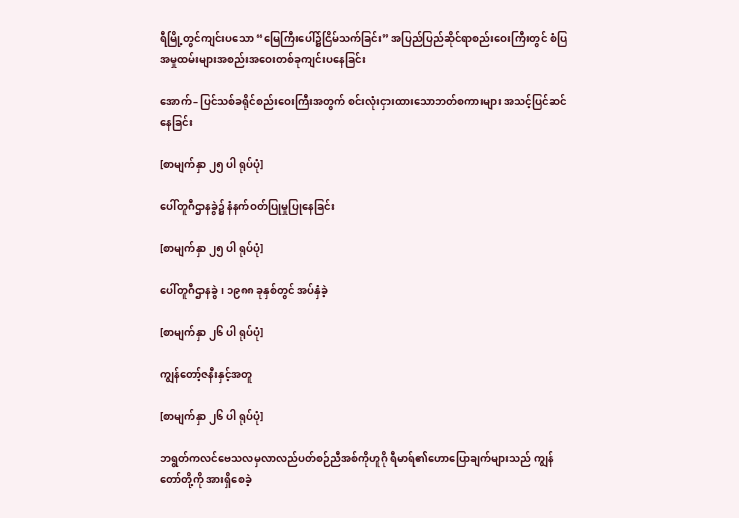ရီမြို့တွင်ကျင်းပသော “မြေကြီးပေါ်၌ငြိမ်သက်ခြင်း” အပြည်ပြည်ဆိုင်ရာစည်းဝေးကြီးတွင် စံပြအမှုထမ်းများအစည်းအဝေးတစ်ခုကျင်းပနေခြင်း

အောက်– ပြင်သစ်ခရိုင်စည်းဝေးကြီးအတွက် စင်းလုံးငှားထားသောဘတ်စကားများ အသင့်ပြင်ဆင်နေခြင်း

[စာမျက်နှာ ၂၅ ပါ ရုပ်ပုံ]

ပေါ်တူဂီဌာနခွဲ၌ နံနက်ဝတ်ပြုမှုပြုနေခြင်း

[စာမျက်နှာ ၂၅ ပါ ရုပ်ပုံ]

ပေါ်တူဂီဌာနခွဲ၊ ၁၉၈၈ ခုနှစ်တွင် အပ်နှံခဲ့

[စာမျက်နှာ ၂၆ ပါ ရုပ်ပုံ]

ကျွန်တော့်ဇနီးနှင့်အတူ

[စာမျက်နှာ ၂၆ ပါ ရုပ်ပုံ]

ဘရွတ်ကလင်ဗေသလမှလာလည်ပတ်စဉ်ညီအစ်ကိုဟူဂို ရီမာရ်၏ဟောပြောချက်များသည် ကျွန်တော်တို့ကို အားရှိစေခဲ့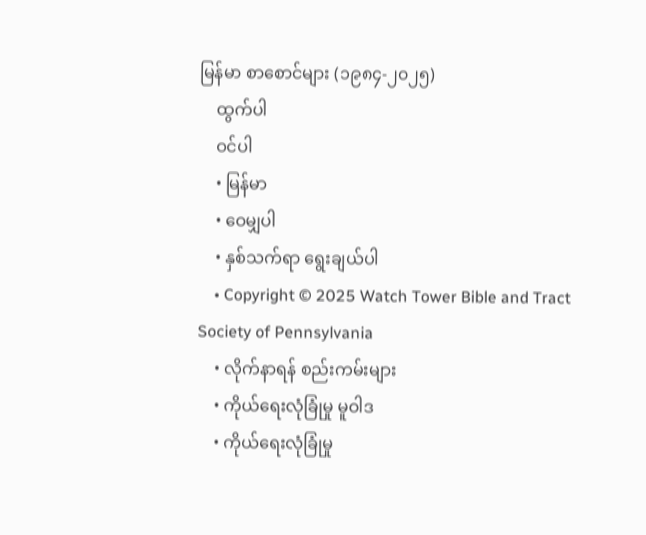မြန်မာ စာစောင်များ (၁၉၈၄-၂၀၂၅)
    ထွက်ပါ
    ဝင်ပါ
    • မြန်မာ
    • ဝေမျှပါ
    • နှစ်သက်ရာ ရွေးချယ်ပါ
    • Copyright © 2025 Watch Tower Bible and Tract Society of Pennsylvania
    • လိုက်နာရန် စည်းကမ်းများ
    • ကိုယ်ရေးလုံခြုံမှု မူဝါဒ
    • ကိုယ်ရေးလုံခြုံမှု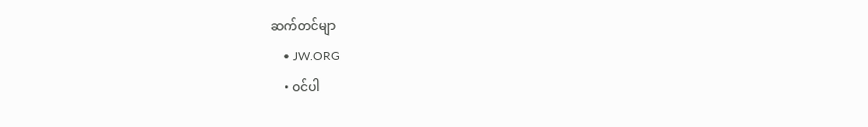ဆက်တင်မျာ
    • JW.ORG
    • ဝင်ပါ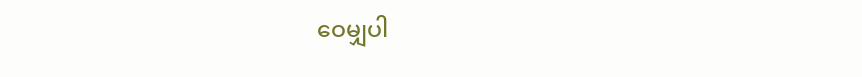ဝေမျှပါ